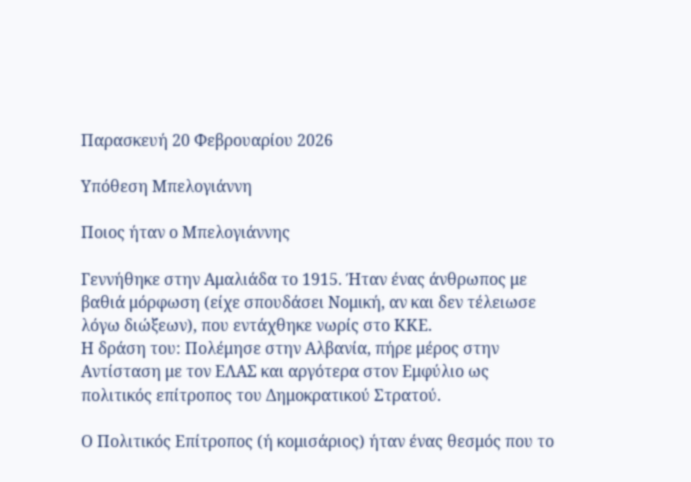Παρασκευή 20 Φεβρουαρίου 2026

Υπόθεση Μπελογιάννη

Ποιος ήταν ο Μπελογιάννης

Γεννήθηκε στην Αμαλιάδα το 1915. Ήταν ένας άνθρωπος με βαθιά μόρφωση (είχε σπουδάσει Νομική, αν και δεν τέλειωσε λόγω διώξεων), που εντάχθηκε νωρίς στο ΚΚΕ.
Η δράση του: Πολέμησε στην Αλβανία, πήρε μέρος στην Αντίσταση με τον ΕΛΑΣ και αργότερα στον Εμφύλιο ως πολιτικός επίτροπος του Δημοκρατικού Στρατού.

Ο Πολιτικός Επίτροπος (ή κομισάριος) ήταν ένας θεσμός που το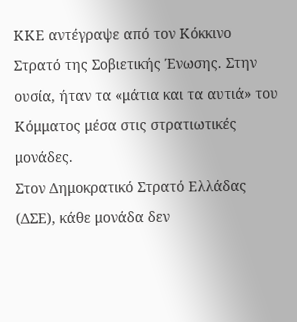ΚΚΕ αντέγραψε από τον Κόκκινο Στρατό της Σοβιετικής Ένωσης. Στην ουσία, ήταν τα «μάτια και τα αυτιά» του Κόμματος μέσα στις στρατιωτικές μονάδες.
Στον Δημοκρατικό Στρατό Ελλάδας (ΔΣΕ), κάθε μονάδα δεν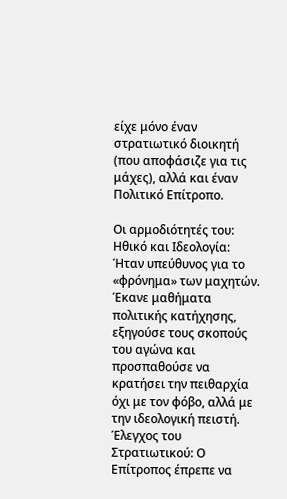είχε μόνο έναν στρατιωτικό διοικητή (που αποφάσιζε για τις μάχες), αλλά και έναν Πολιτικό Επίτροπο.

Οι αρμοδιότητές του:
Ηθικό και Ιδεολογία: Ήταν υπεύθυνος για το «φρόνημα» των μαχητών. Έκανε μαθήματα πολιτικής κατήχησης, εξηγούσε τους σκοπούς του αγώνα και προσπαθούσε να κρατήσει την πειθαρχία όχι με τον φόβο, αλλά με την ιδεολογική πειστή.
Έλεγχος του Στρατιωτικού: Ο Επίτροπος έπρεπε να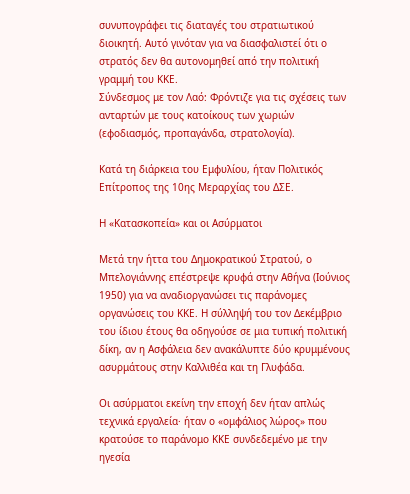συνυπογράφει τις διαταγές του στρατιωτικού διοικητή. Αυτό γινόταν για να διασφαλιστεί ότι ο στρατός δεν θα αυτονομηθεί από την πολιτική γραμμή του ΚΚΕ.
Σύνδεσμος με τον Λαό: Φρόντιζε για τις σχέσεις των ανταρτών με τους κατοίκους των χωριών (εφοδιασμός, προπαγάνδα, στρατολογία).

Κατά τη διάρκεια του Εμφυλίου, ήταν Πολιτικός Επίτροπος της 10ης Μεραρχίας του ΔΣΕ.

Η «Κατασκοπεία» και οι Ασύρματοι

Μετά την ήττα του Δημοκρατικού Στρατού, ο Μπελογιάννης επέστρεψε κρυφά στην Αθήνα (Ιούνιος 1950) για να αναδιοργανώσει τις παράνομες οργανώσεις του ΚΚΕ. Η σύλληψή του τον Δεκέμβριο του ίδιου έτους θα οδηγούσε σε μια τυπική πολιτική δίκη, αν η Ασφάλεια δεν ανακάλυπτε δύο κρυμμένους ασυρμάτους στην Καλλιθέα και τη Γλυφάδα.

Οι ασύρματοι εκείνη την εποχή δεν ήταν απλώς τεχνικά εργαλεία· ήταν ο «ομφάλιος λώρος» που κρατούσε το παράνομο ΚΚΕ συνδεδεμένο με την ηγεσία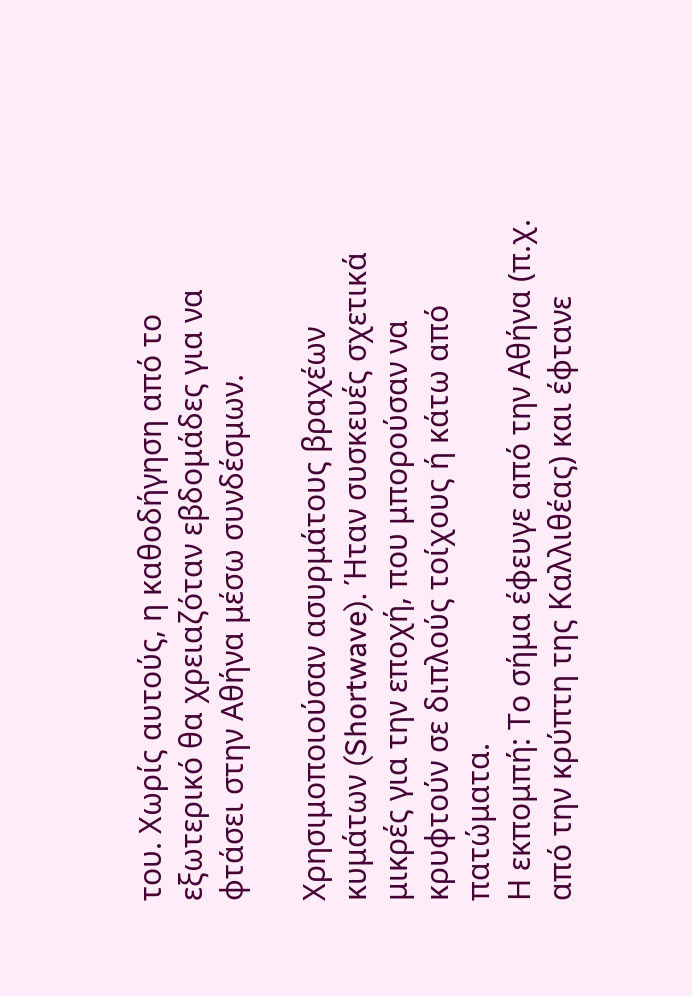του. Χωρίς αυτούς, η καθοδήγηση από το εξωτερικό θα χρειαζόταν εβδομάδες για να φτάσει στην Αθήνα μέσω συνδέσμων.

Χρησιμοποιούσαν ασυρμάτους βραχέων κυμάτων (Shortwave). Ήταν συσκευές σχετικά μικρές για την εποχή, που μπορούσαν να κρυφτούν σε διπλούς τοίχους ή κάτω από πατώματα.
Η εκπομπή: Το σήμα έφευγε από την Αθήνα (π.χ. από την κρύπτη της Καλλιθέας) και έφτανε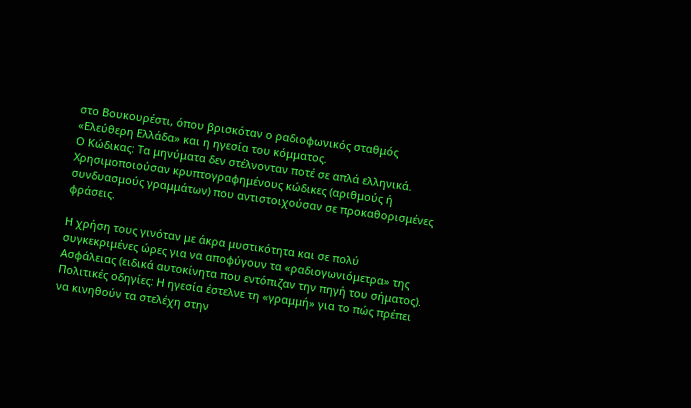στο Βουκουρέστι, όπου βρισκόταν ο ραδιοφωνικός σταθμός «Ελεύθερη Ελλάδα» και η ηγεσία του κόμματος.
Ο Κώδικας: Τα μηνύματα δεν στέλνονταν ποτέ σε απλά ελληνικά. Χρησιμοποιούσαν κρυπτογραφημένους κώδικες (αριθμούς ή συνδυασμούς γραμμάτων) που αντιστοιχούσαν σε προκαθορισμένες φράσεις.

Η χρήση τους γινόταν με άκρα μυστικότητα και σε πολύ συγκεκριμένες ώρες για να αποφύγουν τα «ραδιογωνιόμετρα» της Ασφάλειας (ειδικά αυτοκίνητα που εντόπιζαν την πηγή του σήματος).
Πολιτικές οδηγίες: Η ηγεσία έστελνε τη «γραμμή» για το πώς πρέπει να κινηθούν τα στελέχη στην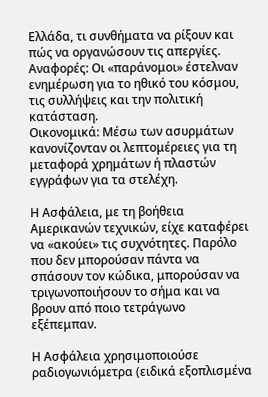Ελλάδα, τι συνθήματα να ρίξουν και πώς να οργανώσουν τις απεργίες.
Αναφορές: Οι «παράνομοι» έστελναν ενημέρωση για το ηθικό του κόσμου, τις συλλήψεις και την πολιτική κατάσταση.
Οικονομικά: Μέσω των ασυρμάτων κανονίζονταν οι λεπτομέρειες για τη μεταφορά χρημάτων ή πλαστών εγγράφων για τα στελέχη.

Η Ασφάλεια, με τη βοήθεια Αμερικανών τεχνικών, είχε καταφέρει να «ακούει» τις συχνότητες. Παρόλο που δεν μπορούσαν πάντα να σπάσουν τον κώδικα, μπορούσαν να τριγωνοποιήσουν το σήμα και να βρουν από ποιο τετράγωνο εξέπεμπαν.

Η Ασφάλεια χρησιμοποιούσε ραδιογωνιόμετρα (ειδικά εξοπλισμένα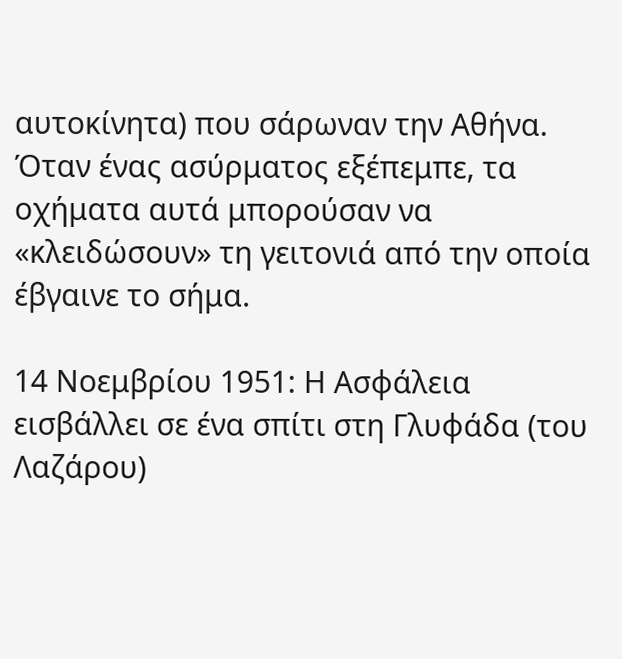αυτοκίνητα) που σάρωναν την Αθήνα. Όταν ένας ασύρματος εξέπεμπε, τα οχήματα αυτά μπορούσαν να «κλειδώσουν» τη γειτονιά από την οποία έβγαινε το σήμα.

14 Νοεμβρίου 1951: Η Ασφάλεια εισβάλλει σε ένα σπίτι στη Γλυφάδα (του Λαζάρου)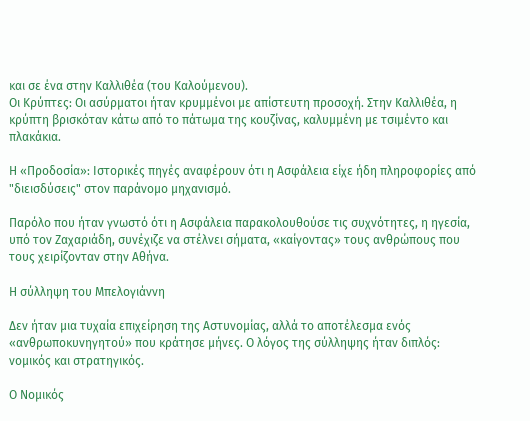και σε ένα στην Καλλιθέα (του Καλούμενου).
Οι Κρύπτες: Οι ασύρματοι ήταν κρυμμένοι με απίστευτη προσοχή. Στην Καλλιθέα, η κρύπτη βρισκόταν κάτω από το πάτωμα της κουζίνας, καλυμμένη με τσιμέντο και πλακάκια.

Η «Προδοσία»: Ιστορικές πηγές αναφέρουν ότι η Ασφάλεια είχε ήδη πληροφορίες από "διεισδύσεις" στον παράνομο μηχανισμό.

Παρόλο που ήταν γνωστό ότι η Ασφάλεια παρακολουθούσε τις συχνότητες, η ηγεσία, υπό τον Ζαχαριάδη, συνέχιζε να στέλνει σήματα, «καίγοντας» τους ανθρώπους που τους χειρίζονταν στην Αθήνα.

Η σύλληψη του Μπελογιάννη

Δεν ήταν μια τυχαία επιχείρηση της Αστυνομίας, αλλά το αποτέλεσμα ενός «ανθρωποκυνηγητού» που κράτησε μήνες. Ο λόγος της σύλληψης ήταν διπλός: νομικός και στρατηγικός.

Ο Νομικός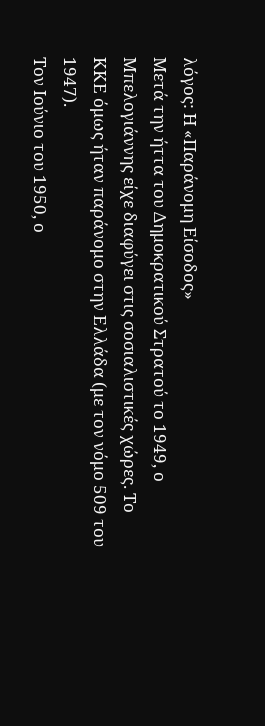λόγος: Η «Παράνομη Είσοδος»
Μετά την ήττα του Δημοκρατικού Στρατού το 1949, ο Μπελογιάννης είχε διαφύγει στις σοσιαλιστικές χώρες. Το ΚΚΕ όμως ήταν παράνομο στην Ελλάδα (με τον νόμο 509 του 1947).
Τον Ιούνιο του 1950, ο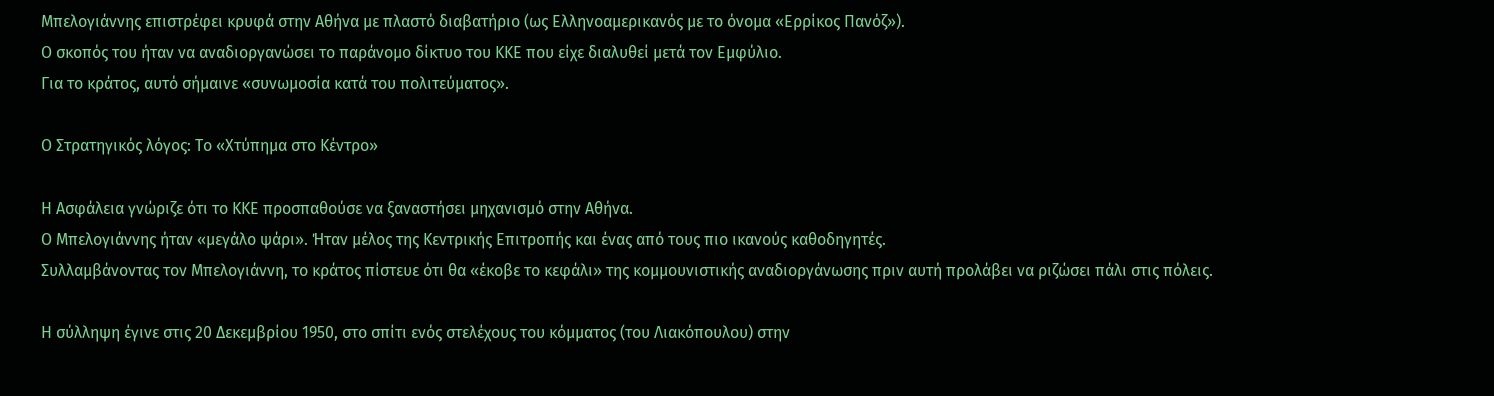Μπελογιάννης επιστρέφει κρυφά στην Αθήνα με πλαστό διαβατήριο (ως Ελληνοαμερικανός με το όνομα «Ερρίκος Πανόζ»).
Ο σκοπός του ήταν να αναδιοργανώσει το παράνομο δίκτυο του ΚΚΕ που είχε διαλυθεί μετά τον Εμφύλιο.
Για το κράτος, αυτό σήμαινε «συνωμοσία κατά του πολιτεύματος».

Ο Στρατηγικός λόγος: Το «Χτύπημα στο Κέντρο»

Η Ασφάλεια γνώριζε ότι το ΚΚΕ προσπαθούσε να ξαναστήσει μηχανισμό στην Αθήνα.
Ο Μπελογιάννης ήταν «μεγάλο ψάρι». Ήταν μέλος της Κεντρικής Επιτροπής και ένας από τους πιο ικανούς καθοδηγητές.
Συλλαμβάνοντας τον Μπελογιάννη, το κράτος πίστευε ότι θα «έκοβε το κεφάλι» της κομμουνιστικής αναδιοργάνωσης πριν αυτή προλάβει να ριζώσει πάλι στις πόλεις.

Η σύλληψη έγινε στις 20 Δεκεμβρίου 1950, στο σπίτι ενός στελέχους του κόμματος (του Λιακόπουλου) στην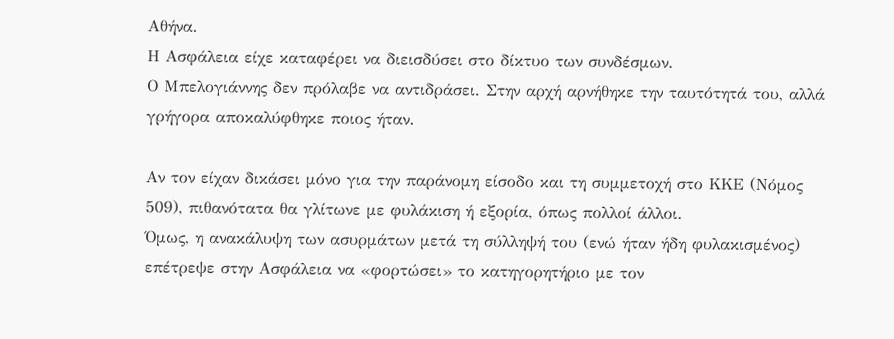Αθήνα.
Η Ασφάλεια είχε καταφέρει να διεισδύσει στο δίκτυο των συνδέσμων.
Ο Μπελογιάννης δεν πρόλαβε να αντιδράσει. Στην αρχή αρνήθηκε την ταυτότητά του, αλλά γρήγορα αποκαλύφθηκε ποιος ήταν.

Αν τον είχαν δικάσει μόνο για την παράνομη είσοδο και τη συμμετοχή στο ΚΚΕ (Νόμος 509), πιθανότατα θα γλίτωνε με φυλάκιση ή εξορία, όπως πολλοί άλλοι.
Όμως, η ανακάλυψη των ασυρμάτων μετά τη σύλληψή του (ενώ ήταν ήδη φυλακισμένος) επέτρεψε στην Ασφάλεια να «φορτώσει» το κατηγορητήριο με τον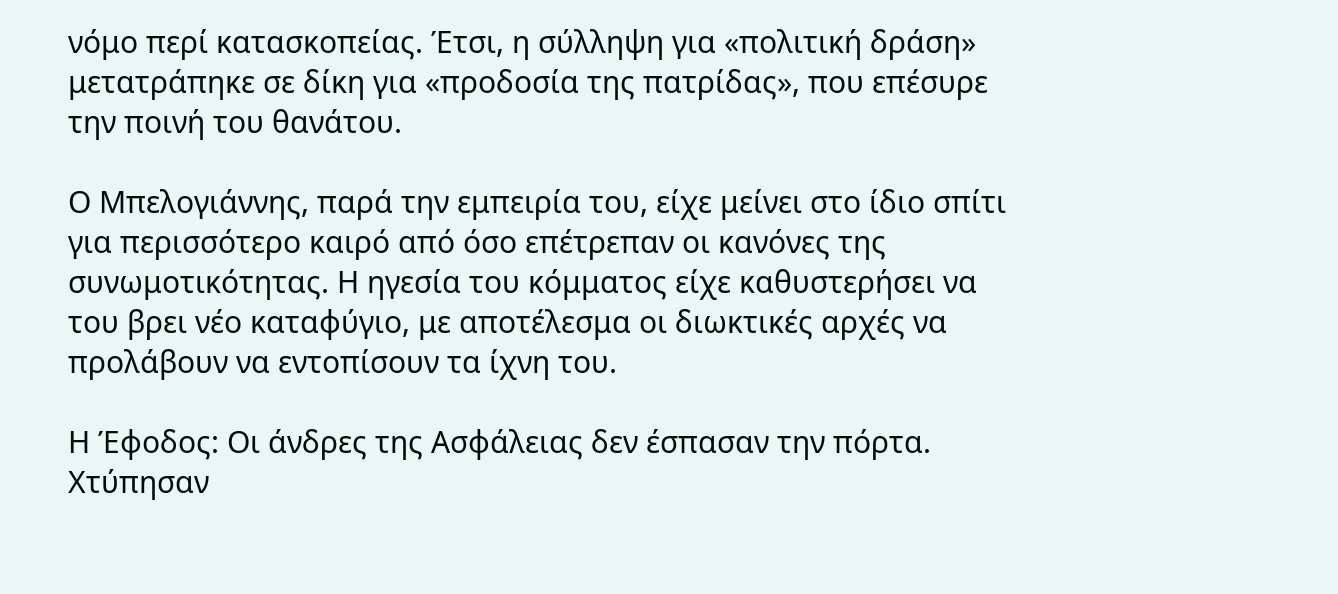νόμο περί κατασκοπείας. Έτσι, η σύλληψη για «πολιτική δράση» μετατράπηκε σε δίκη για «προδοσία της πατρίδας», που επέσυρε την ποινή του θανάτου.

Ο Μπελογιάννης, παρά την εμπειρία του, είχε μείνει στο ίδιο σπίτι για περισσότερο καιρό από όσο επέτρεπαν οι κανόνες της συνωμοτικότητας. Η ηγεσία του κόμματος είχε καθυστερήσει να του βρει νέο καταφύγιο, με αποτέλεσμα οι διωκτικές αρχές να προλάβουν να εντοπίσουν τα ίχνη του.

Η Έφοδος: Οι άνδρες της Ασφάλειας δεν έσπασαν την πόρτα. Χτύπησαν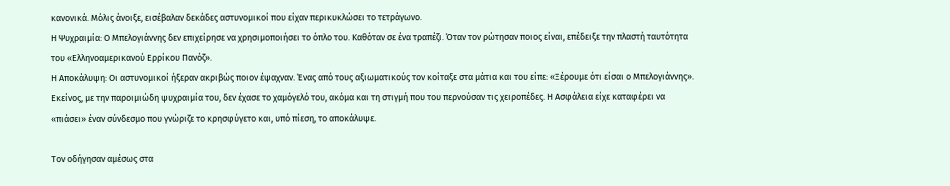κανονικά. Μόλις άνοιξε, εισέβαλαν δεκάδες αστυνομικοί που είχαν περικυκλώσει το τετράγωνο.
Η Ψυχραιμία: Ο Μπελογιάννης δεν επιχείρησε να χρησιμοποιήσει το όπλο του. Καθόταν σε ένα τραπέζι. Όταν τον ρώτησαν ποιος είναι, επέδειξε την πλαστή ταυτότητα του «Ελληνοαμερικανού Ερρίκου Πανόζ».
Η Αποκάλυψη: Οι αστυνομικοί ήξεραν ακριβώς ποιον έψαχναν. Ένας από τους αξιωματικούς τον κοίταξε στα μάτια και του είπε: «Ξέρουμε ότι είσαι ο Μπελογιάννης». Εκείνος, με την παροιμιώδη ψυχραιμία του, δεν έχασε το χαμόγελό του, ακόμα και τη στιγμή που του περνούσαν τις χειροπέδες. Η Ασφάλεια είχε καταφέρει να «πιάσει» έναν σύνδεσμο που γνώριζε το κρησφύγετο και, υπό πίεση, το αποκάλυψε.

Τον οδήγησαν αμέσως στα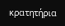κρατητήρια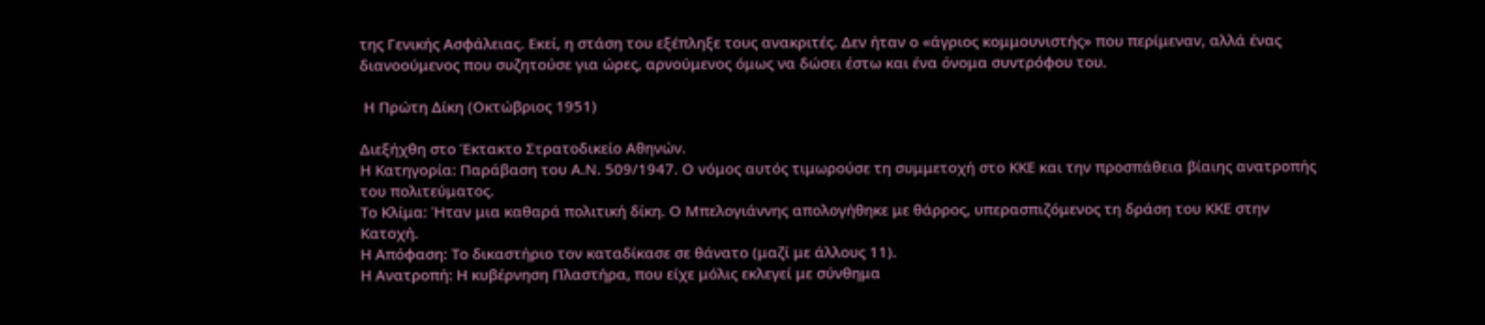της Γενικής Ασφάλειας. Εκεί, η στάση του εξέπληξε τους ανακριτές. Δεν ήταν ο «άγριος κομμουνιστής» που περίμεναν, αλλά ένας διανοούμενος που συζητούσε για ώρες, αρνούμενος όμως να δώσει έστω και ένα όνομα συντρόφου του.

 Η Πρώτη Δίκη (Οκτώβριος 1951)

Διεξήχθη στο Έκτακτο Στρατοδικείο Αθηνών.
Η Κατηγορία: Παράβαση του Α.Ν. 509/1947. Ο νόμος αυτός τιμωρούσε τη συμμετοχή στο ΚΚΕ και την προσπάθεια βίαιης ανατροπής του πολιτεύματος.
Το Κλίμα: Ήταν μια καθαρά πολιτική δίκη. Ο Μπελογιάννης απολογήθηκε με θάρρος, υπερασπιζόμενος τη δράση του ΚΚΕ στην Κατοχή.
Η Απόφαση: Το δικαστήριο τον καταδίκασε σε θάνατο (μαζί με άλλους 11).
Η Ανατροπή: Η κυβέρνηση Πλαστήρα, που είχε μόλις εκλεγεί με σύνθημα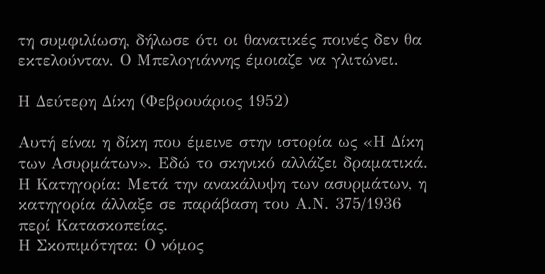τη συμφιλίωση, δήλωσε ότι οι θανατικές ποινές δεν θα εκτελούνταν. Ο Μπελογιάννης έμοιαζε να γλιτώνει.

Η Δεύτερη Δίκη (Φεβρουάριος 1952)

Αυτή είναι η δίκη που έμεινε στην ιστορία ως «Η Δίκη των Ασυρμάτων». Εδώ το σκηνικό αλλάζει δραματικά.
Η Κατηγορία: Μετά την ανακάλυψη των ασυρμάτων, η κατηγορία άλλαξε σε παράβαση του Α.Ν. 375/1936 περί Κατασκοπείας.
Η Σκοπιμότητα: Ο νόμος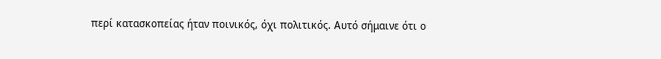περί κατασκοπείας ήταν ποινικός, όχι πολιτικός. Αυτό σήμαινε ότι ο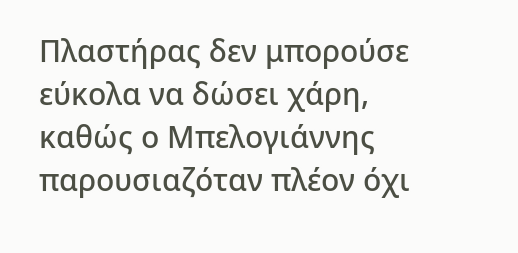Πλαστήρας δεν μπορούσε εύκολα να δώσει χάρη, καθώς ο Μπελογιάννης παρουσιαζόταν πλέον όχι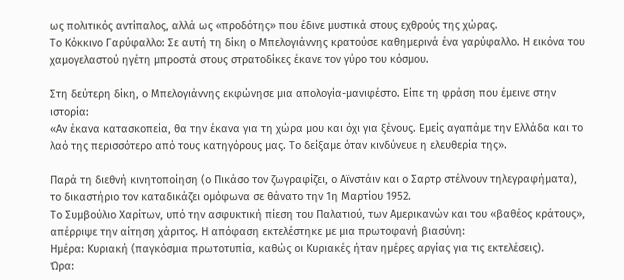ως πολιτικός αντίπαλος, αλλά ως «προδότης» που έδινε μυστικά στους εχθρούς της χώρας.
Το Κόκκινο Γαρύφαλλο: Σε αυτή τη δίκη ο Μπελογιάννης κρατούσε καθημερινά ένα γαρύφαλλο. Η εικόνα του χαμογελαστού ηγέτη μπροστά στους στρατοδίκες έκανε τον γύρο του κόσμου.

Στη δεύτερη δίκη, ο Μπελογιάννης εκφώνησε μια απολογία-μανιφέστο. Είπε τη φράση που έμεινε στην ιστορία:
«Αν έκανα κατασκοπεία, θα την έκανα για τη χώρα μου και όχι για ξένους. Εμείς αγαπάμε την Ελλάδα και το λαό της περισσότερο από τους κατηγόρους μας. Το δείξαμε όταν κινδύνευε η ελευθερία της».

Παρά τη διεθνή κινητοποίηση (ο Πικάσο τον ζωγραφίζει, ο Αϊνστάιν και ο Σαρτρ στέλνουν τηλεγραφήματα), το δικαστήριο τον καταδικάζει ομόφωνα σε θάνατο την 1η Μαρτίου 1952.
Το Συμβούλιο Χαρίτων, υπό την ασφυκτική πίεση του Παλατιού, των Αμερικανών και του «βαθέος κράτους», απέρριψε την αίτηση χάριτος. Η απόφαση εκτελέστηκε με μια πρωτοφανή βιασύνη:
Ημέρα: Κυριακή (παγκόσμια πρωτοτυπία, καθώς οι Κυριακές ήταν ημέρες αργίας για τις εκτελέσεις).
Ώρα: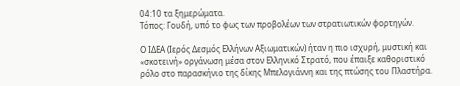04:10 τα ξημερώματα.
Τόπος: Γουδή, υπό το φως των προβολέων των στρατιωτικών φορτηγών.

Ο ΙΔΕΑ (Ιερός Δεσμός Ελλήνων Αξιωματικών) ήταν η πιο ισχυρή, μυστική και «σκοτεινή» οργάνωση μέσα στον Ελληνικό Στρατό, που έπαιξε καθοριστικό ρόλο στο παρασκήνιο της δίκης Μπελογιάννη και της πτώσης του Πλαστήρα.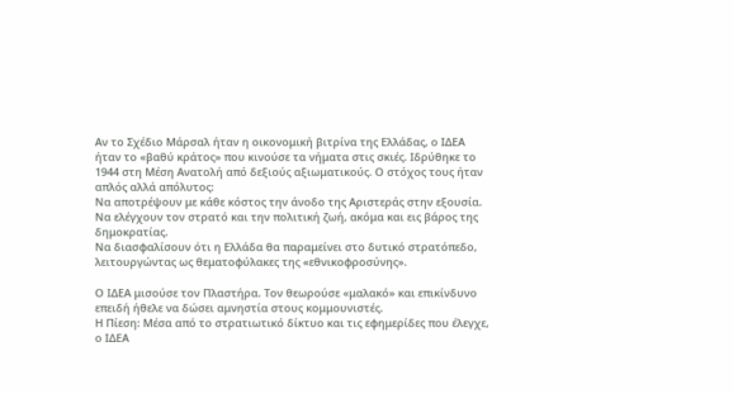Αν το Σχέδιο Μάρσαλ ήταν η οικονομική βιτρίνα της Ελλάδας, ο ΙΔΕΑ ήταν το «βαθύ κράτος» που κινούσε τα νήματα στις σκιές. Ιδρύθηκε το 1944 στη Μέση Ανατολή από δεξιούς αξιωματικούς. Ο στόχος τους ήταν απλός αλλά απόλυτος:
Να αποτρέψουν με κάθε κόστος την άνοδο της Αριστεράς στην εξουσία.
Να ελέγχουν τον στρατό και την πολιτική ζωή, ακόμα και εις βάρος της δημοκρατίας.
Να διασφαλίσουν ότι η Ελλάδα θα παραμείνει στο δυτικό στρατόπεδο, λειτουργώντας ως θεματοφύλακες της «εθνικοφροσύνης».

Ο ΙΔΕΑ μισούσε τον Πλαστήρα. Τον θεωρούσε «μαλακό» και επικίνδυνο επειδή ήθελε να δώσει αμνηστία στους κομμουνιστές.
Η Πίεση: Μέσα από το στρατιωτικό δίκτυο και τις εφημερίδες που έλεγχε, ο ΙΔΕΑ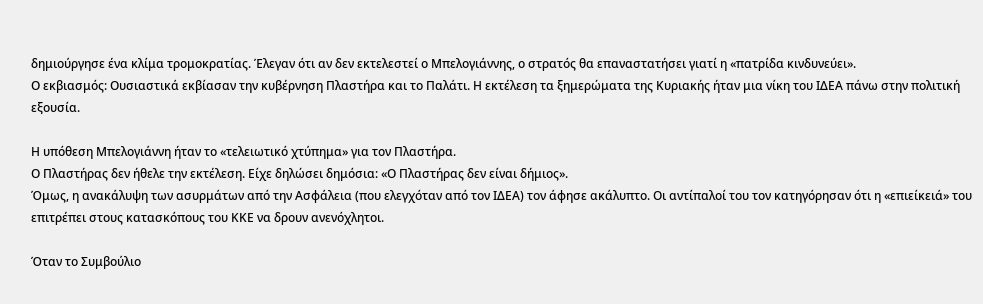δημιούργησε ένα κλίμα τρομοκρατίας. Έλεγαν ότι αν δεν εκτελεστεί ο Μπελογιάννης, ο στρατός θα επαναστατήσει γιατί η «πατρίδα κινδυνεύει».
Ο εκβιασμός: Ουσιαστικά εκβίασαν την κυβέρνηση Πλαστήρα και το Παλάτι. Η εκτέλεση τα ξημερώματα της Κυριακής ήταν μια νίκη του ΙΔΕΑ πάνω στην πολιτική εξουσία.

Η υπόθεση Μπελογιάννη ήταν το «τελειωτικό χτύπημα» για τον Πλαστήρα.
Ο Πλαστήρας δεν ήθελε την εκτέλεση. Είχε δηλώσει δημόσια: «Ο Πλαστήρας δεν είναι δήμιος».
Όμως, η ανακάλυψη των ασυρμάτων από την Ασφάλεια (που ελεγχόταν από τον ΙΔΕΑ) τον άφησε ακάλυπτο. Οι αντίπαλοί του τον κατηγόρησαν ότι η «επιείκειά» του επιτρέπει στους κατασκόπους του ΚΚΕ να δρουν ανενόχλητοι.

Όταν το Συμβούλιο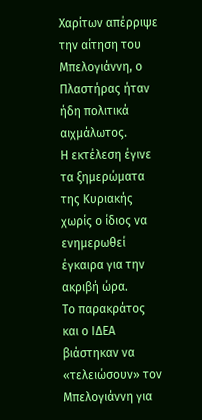Χαρίτων απέρριψε την αίτηση του Μπελογιάννη, ο Πλαστήρας ήταν ήδη πολιτικά αιχμάλωτος.
Η εκτέλεση έγινε τα ξημερώματα της Κυριακής χωρίς ο ίδιος να ενημερωθεί έγκαιρα για την ακριβή ώρα.
Το παρακράτος και ο ΙΔΕΑ βιάστηκαν να «τελειώσουν» τον Μπελογιάννη για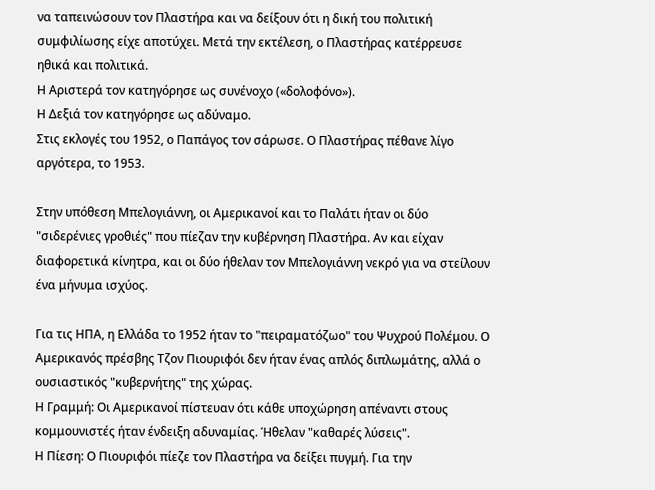να ταπεινώσουν τον Πλαστήρα και να δείξουν ότι η δική του πολιτική συμφιλίωσης είχε αποτύχει. Μετά την εκτέλεση, ο Πλαστήρας κατέρρευσε ηθικά και πολιτικά.
Η Αριστερά τον κατηγόρησε ως συνένοχο («δολοφόνο»).
Η Δεξιά τον κατηγόρησε ως αδύναμο.
Στις εκλογές του 1952, ο Παπάγος τον σάρωσε. Ο Πλαστήρας πέθανε λίγο αργότερα, το 1953.

Στην υπόθεση Μπελογιάννη, οι Αμερικανοί και το Παλάτι ήταν οι δύο "σιδερένιες γροθιές" που πίεζαν την κυβέρνηση Πλαστήρα. Αν και είχαν διαφορετικά κίνητρα, και οι δύο ήθελαν τον Μπελογιάννη νεκρό για να στείλουν ένα μήνυμα ισχύος.

Για τις ΗΠΑ, η Ελλάδα το 1952 ήταν το "πειραματόζωο" του Ψυχρού Πολέμου. Ο Αμερικανός πρέσβης Τζον Πιουριφόι δεν ήταν ένας απλός διπλωμάτης, αλλά ο ουσιαστικός "κυβερνήτης" της χώρας.
Η Γραμμή: Οι Αμερικανοί πίστευαν ότι κάθε υποχώρηση απέναντι στους κομμουνιστές ήταν ένδειξη αδυναμίας. Ήθελαν "καθαρές λύσεις".
Η Πίεση: Ο Πιουριφόι πίεζε τον Πλαστήρα να δείξει πυγμή. Για την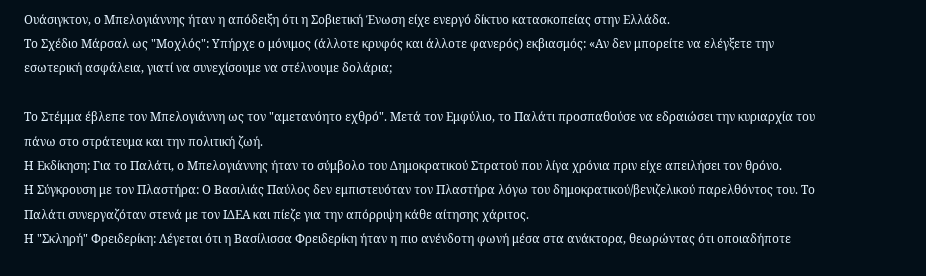Ουάσιγκτον, ο Μπελογιάννης ήταν η απόδειξη ότι η Σοβιετική Ένωση είχε ενεργό δίκτυο κατασκοπείας στην Ελλάδα.
Το Σχέδιο Μάρσαλ ως "Μοχλός": Υπήρχε ο μόνιμος (άλλοτε κρυφός και άλλοτε φανερός) εκβιασμός: «Αν δεν μπορείτε να ελέγξετε την εσωτερική ασφάλεια, γιατί να συνεχίσουμε να στέλνουμε δολάρια;

Το Στέμμα έβλεπε τον Μπελογιάννη ως τον "αμετανόητο εχθρό". Μετά τον Εμφύλιο, το Παλάτι προσπαθούσε να εδραιώσει την κυριαρχία του πάνω στο στράτευμα και την πολιτική ζωή.
Η Εκδίκηση: Για το Παλάτι, ο Μπελογιάννης ήταν το σύμβολο του Δημοκρατικού Στρατού που λίγα χρόνια πριν είχε απειλήσει τον θρόνο.
Η Σύγκρουση με τον Πλαστήρα: Ο Βασιλιάς Παύλος δεν εμπιστευόταν τον Πλαστήρα λόγω του δημοκρατικού/βενιζελικού παρελθόντος του. Το Παλάτι συνεργαζόταν στενά με τον ΙΔΕΑ και πίεζε για την απόρριψη κάθε αίτησης χάριτος.
Η "Σκληρή" Φρειδερίκη: Λέγεται ότι η Βασίλισσα Φρειδερίκη ήταν η πιο ανένδοτη φωνή μέσα στα ανάκτορα, θεωρώντας ότι οποιαδήποτε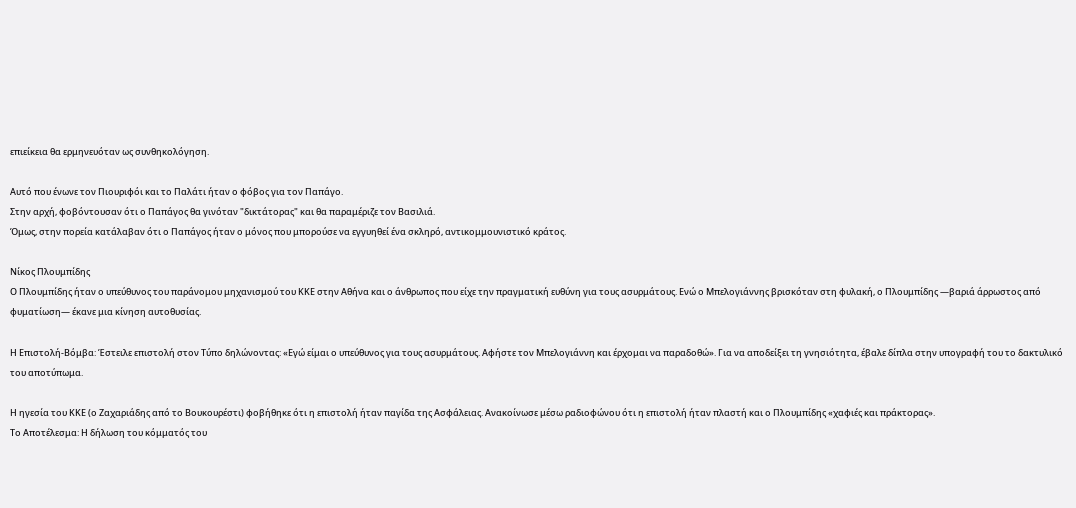επιείκεια θα ερμηνευόταν ως συνθηκολόγηση.

Αυτό που ένωνε τον Πιουριφόι και το Παλάτι ήταν ο φόβος για τον Παπάγο.
Στην αρχή, φοβόντουσαν ότι ο Παπάγος θα γινόταν "δικτάτορας" και θα παραμέριζε τον Βασιλιά.
Όμως, στην πορεία κατάλαβαν ότι ο Παπάγος ήταν ο μόνος που μπορούσε να εγγυηθεί ένα σκληρό, αντικομμουνιστικό κράτος.

Νίκος Πλουμπίδης
Ο Πλουμπίδης ήταν ο υπεύθυνος του παράνομου μηχανισμού του ΚΚΕ στην Αθήνα και ο άνθρωπος που είχε την πραγματική ευθύνη για τους ασυρμάτους. Ενώ ο Μπελογιάννης βρισκόταν στη φυλακή, ο Πλουμπίδης —βαριά άρρωστος από φυματίωση— έκανε μια κίνηση αυτοθυσίας.

Η Επιστολή-Βόμβα: Έστειλε επιστολή στον Τύπο δηλώνοντας: «Εγώ είμαι ο υπεύθυνος για τους ασυρμάτους. Αφήστε τον Μπελογιάννη και έρχομαι να παραδοθώ». Για να αποδείξει τη γνησιότητα, έβαλε δίπλα στην υπογραφή του το δακτυλικό του αποτύπωμα.

Η ηγεσία του ΚΚΕ (ο Ζαχαριάδης από το Βουκουρέστι) φοβήθηκε ότι η επιστολή ήταν παγίδα της Ασφάλειας. Ανακοίνωσε μέσω ραδιοφώνου ότι η επιστολή ήταν πλαστή και ο Πλουμπίδης «χαφιές και πράκτορας».
Το Αποτέλεσμα: Η δήλωση του κόμματός του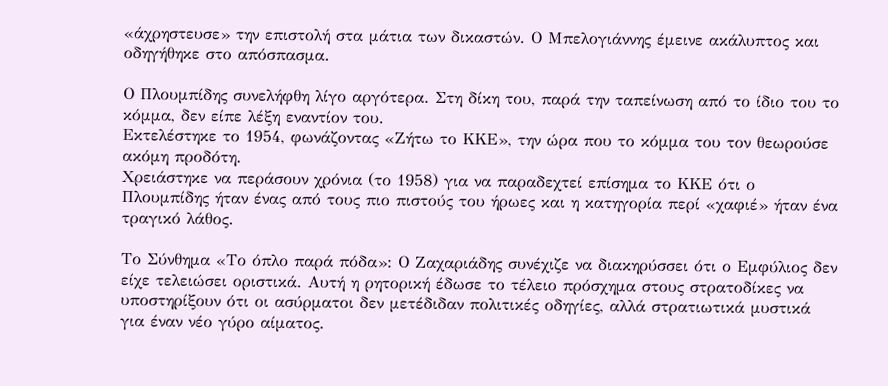«άχρηστευσε» την επιστολή στα μάτια των δικαστών. Ο Μπελογιάννης έμεινε ακάλυπτος και οδηγήθηκε στο απόσπασμα.

Ο Πλουμπίδης συνελήφθη λίγο αργότερα. Στη δίκη του, παρά την ταπείνωση από το ίδιο του το κόμμα, δεν είπε λέξη εναντίον του.
Εκτελέστηκε το 1954, φωνάζοντας «Ζήτω το ΚΚΕ», την ώρα που το κόμμα του τον θεωρούσε ακόμη προδότη.
Χρειάστηκε να περάσουν χρόνια (το 1958) για να παραδεχτεί επίσημα το ΚΚΕ ότι ο Πλουμπίδης ήταν ένας από τους πιο πιστούς του ήρωες και η κατηγορία περί «χαφιέ» ήταν ένα τραγικό λάθος.

Το Σύνθημα «Το όπλο παρά πόδα»: Ο Ζαχαριάδης συνέχιζε να διακηρύσσει ότι ο Εμφύλιος δεν είχε τελειώσει οριστικά. Αυτή η ρητορική έδωσε το τέλειο πρόσχημα στους στρατοδίκες να υποστηρίξουν ότι οι ασύρματοι δεν μετέδιδαν πολιτικές οδηγίες, αλλά στρατιωτικά μυστικά για έναν νέο γύρο αίματος.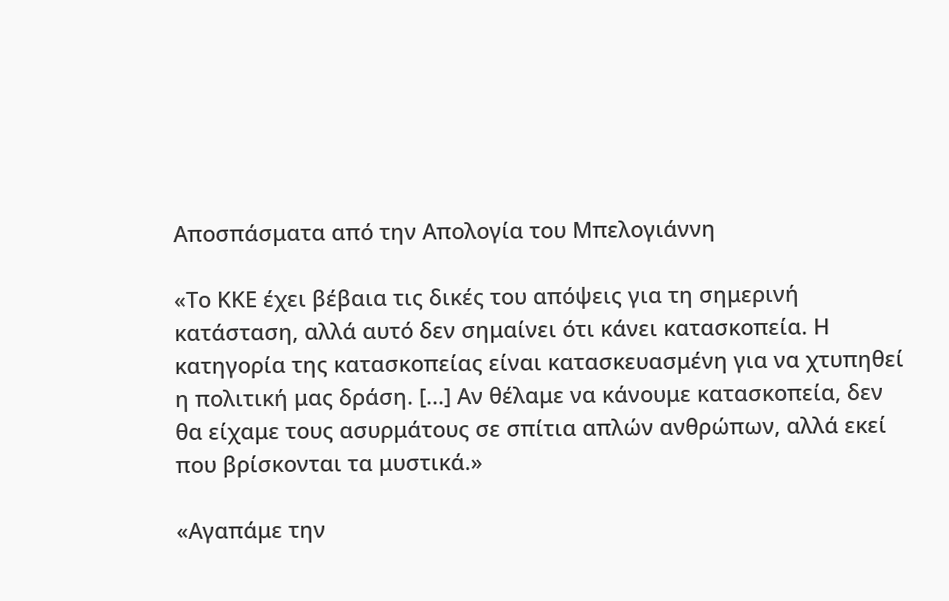Αποσπάσματα από την Απολογία του Μπελογιάννη

«Το ΚΚΕ έχει βέβαια τις δικές του απόψεις για τη σημερινή κατάσταση, αλλά αυτό δεν σημαίνει ότι κάνει κατασκοπεία. Η κατηγορία της κατασκοπείας είναι κατασκευασμένη για να χτυπηθεί η πολιτική μας δράση. [...] Αν θέλαμε να κάνουμε κατασκοπεία, δεν θα είχαμε τους ασυρμάτους σε σπίτια απλών ανθρώπων, αλλά εκεί που βρίσκονται τα μυστικά.»

«Αγαπάμε την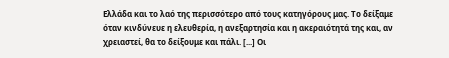Ελλάδα και το λαό της περισσότερο από τους κατηγόρους μας. Το δείξαμε όταν κινδύνευε η ελευθερία, η ανεξαρτησία και η ακεραιότητά της και, αν χρειαστεί, θα το δείξουμε και πάλι. [...] Οι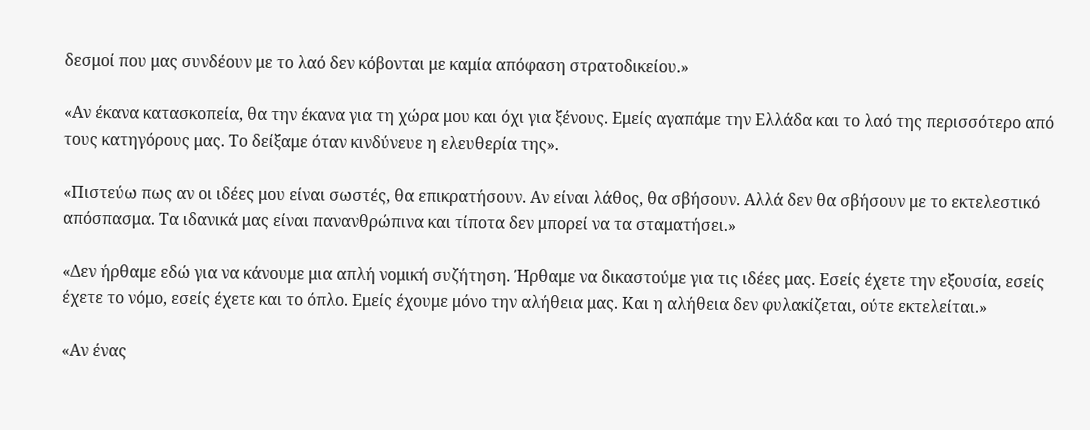δεσμοί που μας συνδέουν με το λαό δεν κόβονται με καμία απόφαση στρατοδικείου.»

«Αν έκανα κατασκοπεία, θα την έκανα για τη χώρα μου και όχι για ξένους. Εμείς αγαπάμε την Ελλάδα και το λαό της περισσότερο από τους κατηγόρους μας. Το δείξαμε όταν κινδύνευε η ελευθερία της».

«Πιστεύω πως αν οι ιδέες μου είναι σωστές, θα επικρατήσουν. Αν είναι λάθος, θα σβήσουν. Αλλά δεν θα σβήσουν με το εκτελεστικό απόσπασμα. Τα ιδανικά μας είναι πανανθρώπινα και τίποτα δεν μπορεί να τα σταματήσει.»

«Δεν ήρθαμε εδώ για να κάνουμε μια απλή νομική συζήτηση. Ήρθαμε να δικαστούμε για τις ιδέες μας. Εσείς έχετε την εξουσία, εσείς έχετε το νόμο, εσείς έχετε και το όπλο. Εμείς έχουμε μόνο την αλήθεια μας. Και η αλήθεια δεν φυλακίζεται, ούτε εκτελείται.»

«Αν ένας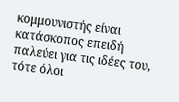κομμουνιστής είναι κατάσκοπος επειδή παλεύει για τις ιδέες του, τότε όλοι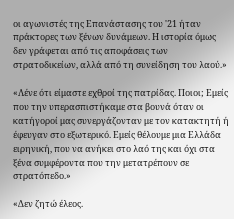οι αγωνιστές της Επανάστασης του '21 ήταν πράκτορες των ξένων δυνάμεων. Η ιστορία όμως δεν γράφεται από τις αποφάσεις των στρατοδικείων, αλλά από τη συνείδηση του λαού.»

«Λένε ότι είμαστε εχθροί της πατρίδας. Ποιοι; Εμείς που την υπερασπιστήκαμε στα βουνά όταν οι κατήγοροί μας συνεργάζονταν με τον κατακτητή ή έφευγαν στο εξωτερικό. Εμείς θέλουμε μια Ελλάδα ειρηνική, που να ανήκει στο λαό της και όχι στα ξένα συμφέροντα που την μετατρέπουν σε στρατόπεδο.»

«Δεν ζητώ έλεος.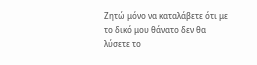Ζητώ μόνο να καταλάβετε ότι με το δικό μου θάνατο δεν θα λύσετε το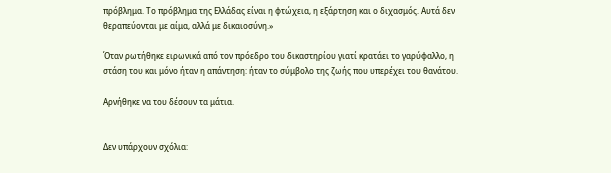πρόβλημα. Το πρόβλημα της Ελλάδας είναι η φτώχεια, η εξάρτηση και ο διχασμός. Αυτά δεν θεραπεύονται με αίμα, αλλά με δικαιοσύνη.»

Όταν ρωτήθηκε ειρωνικά από τον πρόεδρο του δικαστηρίου γιατί κρατάει το γαρύφαλλο, η στάση του και μόνο ήταν η απάντηση: ήταν το σύμβολο της ζωής που υπερέχει του θανάτου.

Αρνήθηκε να του δέσουν τα μάτια.


Δεν υπάρχουν σχόλια: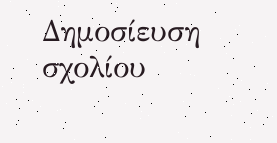Δημοσίευση σχολίου